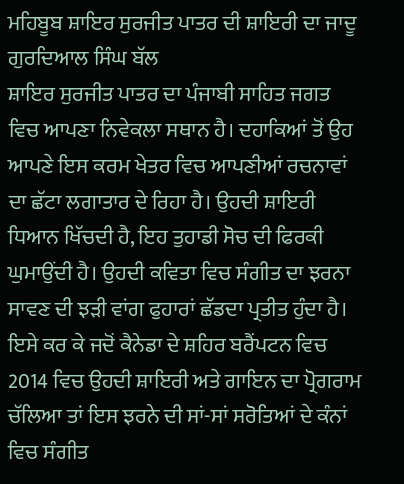ਮਹਿਬੂਬ ਸ਼ਾਇਰ ਸੁਰਜੀਤ ਪਾਤਰ ਦੀ ਸ਼ਾਇਰੀ ਦਾ ਜਾਦੂ
ਗੁਰਦਿਆਲ ਸਿੰਘ ਬੱਲ
ਸ਼ਾਇਰ ਸੁਰਜੀਤ ਪਾਤਰ ਦਾ ਪੰਜਾਬੀ ਸਾਹਿਤ ਜਗਤ ਵਿਚ ਆਪਣਾ ਨਿਵੇਕਲਾ ਸਥਾਨ ਹੈ। ਦਹਾਕਿਆਂ ਤੋਂ ਉਹ ਆਪਣੇ ਇਸ ਕਰਮ ਖੇਤਰ ਵਿਚ ਆਪਣੀਆਂ ਰਚਨਾਵਾਂ ਦਾ ਛੱਟਾ ਲਗਾਤਾਰ ਦੇ ਰਿਹਾ ਹੈ। ਉਹਦੀ ਸ਼ਾਇਰੀ ਧਿਆਨ ਖਿੱਚਦੀ ਹੈ, ਇਹ ਤੁਹਾਡੀ ਸੋਚ ਦੀ ਫਿਰਕੀ ਘੁਮਾਉਂਦੀ ਹੈ। ਉਹਦੀ ਕਵਿਤਾ ਵਿਚ ਸੰਗੀਤ ਦਾ ਝਰਨਾ ਸਾਵਣ ਦੀ ਝੜੀ ਵਾਂਗ ਫੁਹਾਰਾਂ ਛੱਡਦਾ ਪ੍ਰਤੀਤ ਹੁੰਦਾ ਹੈ।
ਇਸੇ ਕਰ ਕੇ ਜਦੋਂ ਕੈਨੇਡਾ ਦੇ ਸ਼ਹਿਰ ਬਰੈਂਪਟਨ ਵਿਚ 2014 ਵਿਚ ਉਹਦੀ ਸ਼ਾਇਰੀ ਅਤੇ ਗਾਇਨ ਦਾ ਪ੍ਰੋਗਰਾਮ ਚੱਲਿਆ ਤਾਂ ਇਸ ਝਰਨੇ ਦੀ ਸਾਂ-ਸਾਂ ਸਰੋਤਿਆਂ ਦੇ ਕੰਨਾਂ ਵਿਚ ਸੰਗੀਤ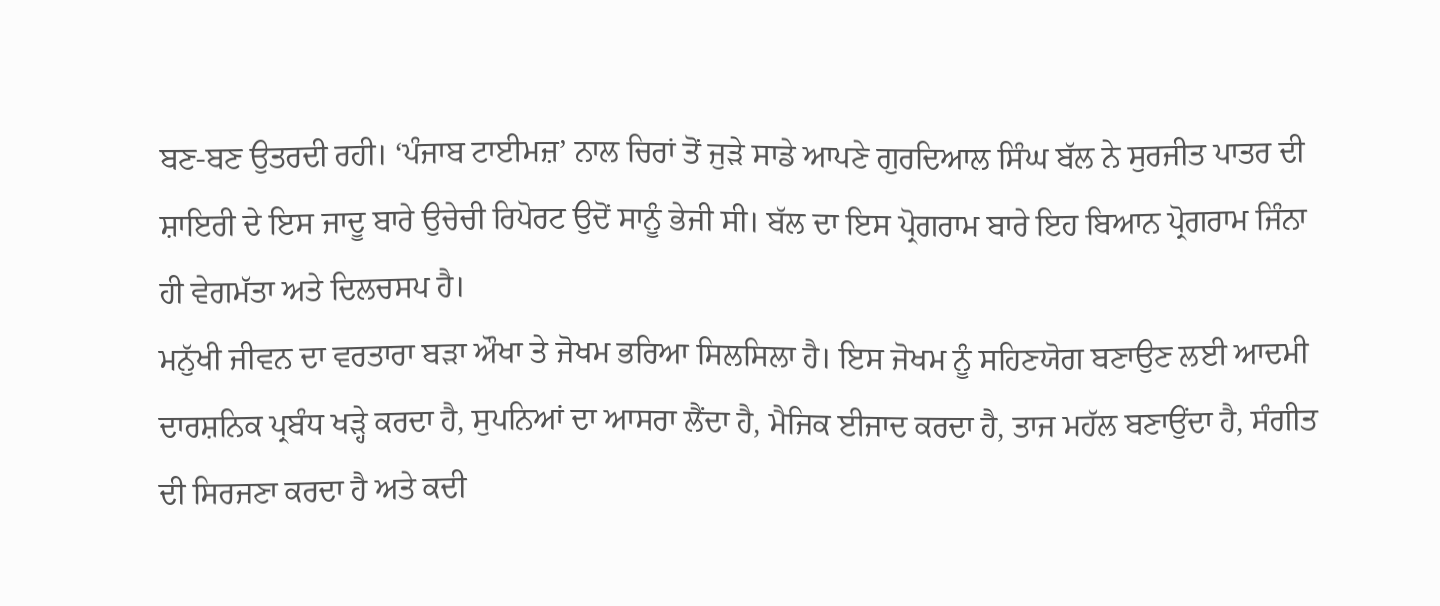ਬਣ-ਬਣ ਉਤਰਦੀ ਰਹੀ। ‘ਪੰਜਾਬ ਟਾਈਮਜ਼’ ਨਾਲ ਚਿਰਾਂ ਤੋਂ ਜੁੜੇ ਸਾਡੇ ਆਪਣੇ ਗੁਰਦਿਆਲ ਸਿੰਘ ਬੱਲ ਨੇ ਸੁਰਜੀਤ ਪਾਤਰ ਦੀ ਸ਼ਾਇਰੀ ਦੇ ਇਸ ਜਾਦੂ ਬਾਰੇ ਉਚੇਚੀ ਰਿਪੋਰਟ ਉਦੋਂ ਸਾਨੂੰ ਭੇਜੀ ਸੀ। ਬੱਲ ਦਾ ਇਸ ਪ੍ਰੋਗਰਾਮ ਬਾਰੇ ਇਹ ਬਿਆਨ ਪ੍ਰੋਗਰਾਮ ਜਿੰਨਾ ਹੀ ਵੇਗਮੱਤਾ ਅਤੇ ਦਿਲਚਸਪ ਹੈ।
ਮਨੁੱਖੀ ਜੀਵਨ ਦਾ ਵਰਤਾਰਾ ਬੜਾ ਔਖਾ ਤੇ ਜੋਖਮ ਭਰਿਆ ਸਿਲਸਿਲਾ ਹੈ। ਇਸ ਜੋਖਮ ਨੂੰ ਸਹਿਣਯੋਗ ਬਣਾਉਣ ਲਈ ਆਦਮੀ ਦਾਰਸ਼ਨਿਕ ਪ੍ਰਬੰਧ ਖੜ੍ਹੇ ਕਰਦਾ ਹੈ, ਸੁਪਨਿਆਂ ਦਾ ਆਸਰਾ ਲੈਂਦਾ ਹੈ, ਮੈਜਿਕ ਈਜਾਦ ਕਰਦਾ ਹੈ, ਤਾਜ ਮਹੱਲ ਬਣਾਉਂਦਾ ਹੈ, ਸੰਗੀਤ ਦੀ ਸਿਰਜਣਾ ਕਰਦਾ ਹੈ ਅਤੇ ਕਦੀ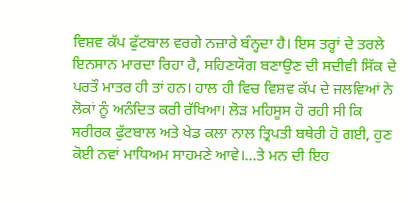ਵਿਸ਼ਵ ਕੱਪ ਫੁੱਟਬਾਲ ਵਰਗੇ ਨਜ਼ਾਰੇ ਬੰਨ੍ਹਦਾ ਹੈ। ਇਸ ਤਰ੍ਹਾਂ ਦੇ ਤਰਲੇ ਇਨਸਾਨ ਮਾਰਦਾ ਰਿਹਾ ਹੈ, ਸਹਿਣਯੋਗ ਬਣਾਉਣ ਦੀ ਸਦੀਵੀ ਸਿੱਕ ਦੇ ਪਰਤੌ ਮਾਤਰ ਹੀ ਤਾਂ ਹਨ। ਹਾਲ ਹੀ ਵਿਚ ਵਿਸ਼ਵ ਕੱਪ ਦੇ ਜਲਵਿਆਂ ਨੇ ਲੋਕਾਂ ਨੂੰ ਅਨੰਦਿਤ ਕਰੀ ਰੱਖਿਆ। ਲੋੜ ਮਹਿਸੂਸ ਹੋ ਰਹੀ ਸੀ ਕਿ ਸਰੀਰਕ ਫੁੱਟਬਾਲ ਅਤੇ ਖੇਡ ਕਲਾ ਨਾਲ ਤ੍ਰਿਪਤੀ ਬਥੇਰੀ ਹੋ ਗਈ, ਹੁਣ ਕੋਈ ਨਵਾਂ ਮਾਧਿਅਮ ਸਾਹਮਣੇ ਆਵੇ।…ਤੇ ਮਨ ਦੀ ਇਹ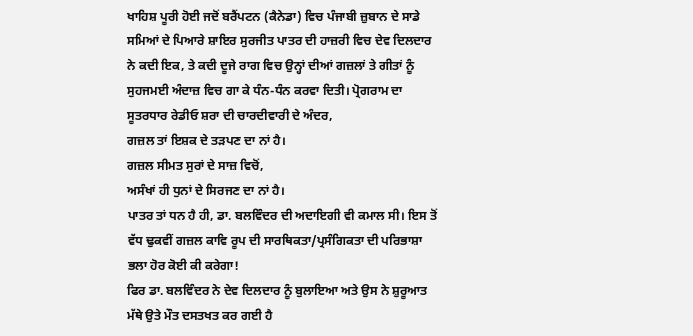ਖਾਹਿਸ਼ ਪੂਰੀ ਹੋਈ ਜਦੋਂ ਬਰੈਂਪਟਨ (ਕੈਨੇਡਾ) ਵਿਚ ਪੰਜਾਬੀ ਜ਼ੁਬਾਨ ਦੇ ਸਾਡੇ ਸਮਿਆਂ ਦੇ ਪਿਆਰੇ ਸ਼ਾਇਰ ਸੁਰਜੀਤ ਪਾਤਰ ਦੀ ਹਾਜ਼ਰੀ ਵਿਚ ਦੇਵ ਦਿਲਦਾਰ ਨੇ ਕਦੀ ਇਕ, ਤੇ ਕਦੀ ਦੂਜੇ ਰਾਗ ਵਿਚ ਉਨ੍ਹਾਂ ਦੀਆਂ ਗਜ਼ਲਾਂ ਤੇ ਗੀਤਾਂ ਨੂੰ ਸੁਹਜਮਈ ਅੰਦਾਜ਼ ਵਿਚ ਗਾ ਕੇ ਧੰਨ-ਧੰਨ ਕਰਵਾ ਦਿਤੀ। ਪ੍ਰੋਗਰਾਮ ਦਾ ਸੂਤਰਧਾਰ ਰੇਡੀਓ ਸ਼ਰਾ ਦੀ ਚਾਰਦੀਵਾਰੀ ਦੇ ਅੰਦਰ,
ਗਜ਼ਲ ਤਾਂ ਇਸ਼ਕ ਦੇ ਤੜਪਣ ਦਾ ਨਾਂ ਹੈ।
ਗਜ਼ਲ ਸੀਮਤ ਸੁਰਾਂ ਦੇ ਸਾਜ਼ ਵਿਚੋਂ,
ਅਸੰਖਾਂ ਹੀ ਧੁਨਾਂ ਦੇ ਸਿਰਜਣ ਦਾ ਨਾਂ ਹੈ।
ਪਾਤਰ ਤਾਂ ਧਨ ਹੈ ਹੀ, ਡਾ. ਬਲਵਿੰਦਰ ਦੀ ਅਦਾਇਗੀ ਵੀ ਕਮਾਲ ਸੀ। ਇਸ ਤੋਂ ਵੱਧ ਢੁਕਵੀਂ ਗਜ਼ਲ ਕਾਵਿ ਰੂਪ ਦੀ ਸਾਰਥਿਕਤਾ/ਪ੍ਰਸੰਗਿਕਤਾ ਦੀ ਪਰਿਭਾਸ਼ਾ ਭਲਾ ਹੋਰ ਕੋਈ ਕੀ ਕਰੇਗਾ!
ਫਿਰ ਡਾ. ਬਲਵਿੰਦਰ ਨੇ ਦੇਵ ਦਿਲਦਾਰ ਨੂੰ ਬੁਲਾਇਆ ਅਤੇ ਉਸ ਨੇ ਸ਼ੁਰੂਆਤ ਮੱਥੇ ਉਤੇ ਮੌਤ ਦਸਤਖਤ ਕਰ ਗਈ ਹੈ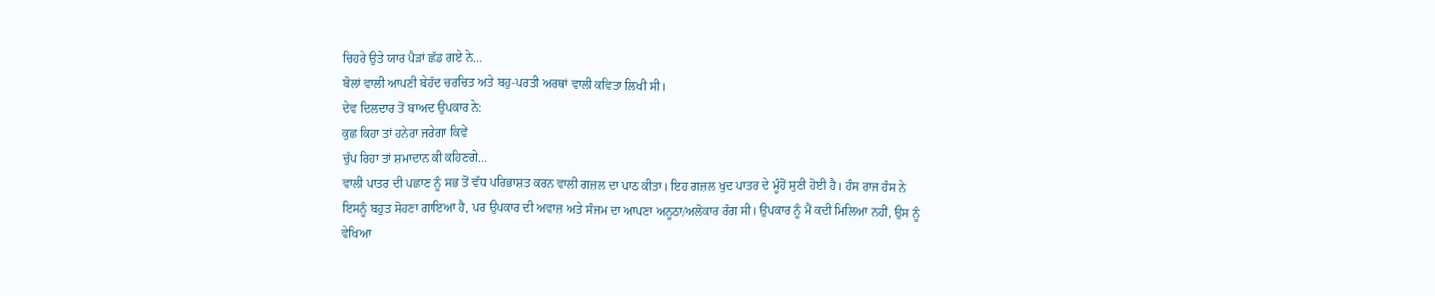ਚਿਹਰੇ ਉਤੇ ਯਾਰ ਪੈੜਾਂ ਛੱਡ ਗਏ ਨੇ…
ਬੋਲਾਂ ਵਾਲੀ ਆਪਣੀ ਬੇਹੱਦ ਚਰਚਿਤ ਅਤੇ ਬਹੁ-ਪਰਤੀ ਅਰਥਾਂ ਵਾਲੀ ਕਵਿਤਾ ਲਿਖੀ ਸੀ।
ਦੇਵ ਦਿਲਦਾਰ ਤੋਂ ਬਾਅਦ ਉਪਕਾਰ ਨੇ:
ਕੁਛ ਕਿਹਾ ਤਾਂ ਹਨੇਰਾ ਜਰੇਗਾ ਕਿਵੇਂ
ਚੁੱਪ ਰਿਹਾ ਤਾਂ ਸ਼ਮਾਦਾਨ ਕੀ ਕਹਿਣਗੇ…
ਵਾਲੀ ਪਾਤਰ ਦੀ ਪਛਾਣ ਨੂੰ ਸਭ ਤੋਂ ਵੱਧ ਪਰਿਭਾਸ਼ਤ ਕਰਨ ਵਾਲੀ ਗਜ਼ਲ ਦਾ ਪਾਠ ਕੀਤਾ। ਇਹ ਗਜ਼ਲ ਖੁਦ ਪਾਤਰ ਦੇ ਮੂੰਹੋਂ ਸੁਣੀ ਹੋਈ ਹੈ। ਹੰਸ ਰਾਜ ਹੰਸ ਨੇ ਇਸਨੂੰ ਬਹੁਤ ਸੋਹਣਾ ਗਾਇਆ ਹੈ, ਪਰ ਉਪਕਾਰ ਦੀ ਅਵਾਜ਼ ਅਤੇ ਸੰਜਮ ਦਾ ਆਪਣਾ ਅਨੂਠਾ/ਅਲੋਕਾਰ ਰੰਗ ਸੀ। ਉਪਕਾਰ ਨੂੰ ਮੈਂ ਕਦੀ ਮਿਲਿਆ ਨਹੀਂ, ਉਸ ਨੂੰ ਵੇਖਿਆ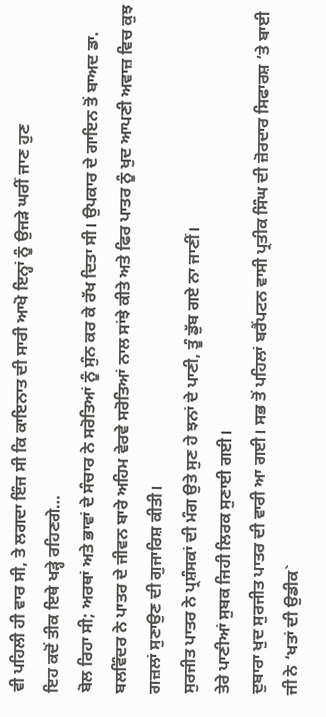ਵੀ ਪਹਿਲੀ ਹੀ ਵਾਰ ਸੀ, ਤੇ ਲਗਦਾ ਇੰਜ ਸੀ ਕਿ ਕਾਇਨਾਤ ਦੀ ਸਾਰੀ ਆਖੋ ਇਨ੍ਹਾਂ ਨੂੰ ਉਜੜੇ ਘਰੀਂ ਜਾਣ ਹੁਣ
ਇਹ ਕਦੋਂ ਤੀਕ ਇਥੇ ਖੜ੍ਹੇ ਰਹਿਣਗੇ…
ਬੋਲ ਰਿਹਾ ਸੀ; ਅਰਥਾਂ ਅਤੇ ਭਾਵਾਂ ਦੇ ਸੰਚਾਰ ਨੇ ਸਰੋਤਿਆਂ ਨੂੰ ਸੁੰਨ ਕਰ ਕੇ ਰੱਖ ਦਿਤਾ ਸੀ। ਉਪਕਾਰ ਦੇ ਗਾਇਨ ਤੋਂ ਬਾਅਦ ਡਾ. ਬਲਵਿੰਦਰ ਨੇ ਪਾਤਰ ਦੇ ਜੀਵਨ ਬਾਰੇ ਅਹਿਮ ਵੇਰਵੇ ਸਰੋਤਿਆਂ ਨਾਲ ਸਾਂਝੇ ਕੀਤੇ ਅਤੇ ਫਿਰ ਪਾਤਰ ਨੂੰ ਖੁਦ ਆਪਣੀ ਅਵਾਜ਼ ਵਿਚ ਕੁਝ ਗਜ਼ਲਾਂ ਸੁਣਾਉਣ ਦੀ ਗੁਜਾਰਿਸ਼ ਕੀਤੀ।
ਸੁਰਜੀਤ ਪਾਤਰ ਨੇ ਪ੍ਰਸ਼ੰਸਕਾਂ ਦੀ ਮੰਗ ਉਤੇ ਸੁਣ ਹੇ ਝਨਾਂ ਦੇ ਪਾਣੀ, ਤੂੰ ਡੁੱਬ ਗਏ ਨਾ ਜਾਣੀਂ।
ਤੇਰੇ ਪਾਣੀਆਂ ਸੁਬਕ ਜਿਹੀ ਲਿਰਕ ਸੁਣਾਈ ਗਈ।
ਦੁਬਾਰਾ ਖੁਦ ਸੁਰਜੀਤ ਪਾਤਰ ਦੀ ਵਾਰੀ ਆ ਗਈ। ਸਭ ਤੋਂ ਪਹਿਲਾਂ ਬਰੈਂਪਟਨ ਵਾਸੀ ਪ੍ਰਤੀਕ ਸਿੰਘ ਦੀ ਜ਼ੋਰਦਾਰ ਸਿਫਾਰਸ਼ ‘ਤੇ ਬਾਈ ਜੀ ਨੇ ‘ਖਤਾਂ ਦੀ ਉਡੀਕ`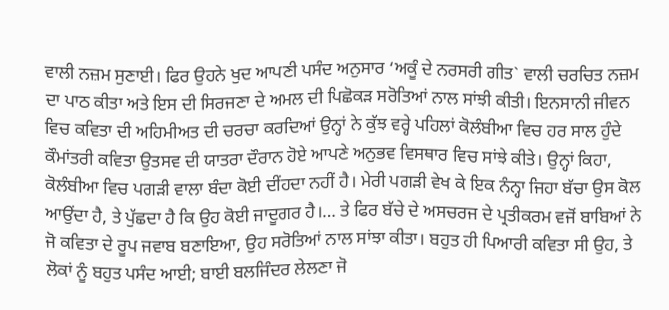ਵਾਲੀ ਨਜ਼ਮ ਸੁਣਾਈ। ਫਿਰ ਉਹਨੇ ਖੁਦ ਆਪਣੀ ਪਸੰਦ ਅਨੁਸਾਰ ‘ਅਕੂੰ ਦੇ ਨਰਸਰੀ ਗੀਤ` ਵਾਲੀ ਚਰਚਿਤ ਨਜ਼ਮ ਦਾ ਪਾਠ ਕੀਤਾ ਅਤੇ ਇਸ ਦੀ ਸਿਰਜਣਾ ਦੇ ਅਮਲ ਦੀ ਪਿਛੋਕੜ ਸਰੋਤਿਆਂ ਨਾਲ ਸਾਂਝੀ ਕੀਤੀ। ਇਨਸਾਨੀ ਜੀਵਨ ਵਿਚ ਕਵਿਤਾ ਦੀ ਅਹਿਮੀਅਤ ਦੀ ਚਰਚਾ ਕਰਦਿਆਂ ਉਨ੍ਹਾਂ ਨੇ ਕੁੱਝ ਵਰ੍ਹੇ ਪਹਿਲਾਂ ਕੋਲੰਬੀਆ ਵਿਚ ਹਰ ਸਾਲ ਹੁੰਦੇ ਕੌਮਾਂਤਰੀ ਕਵਿਤਾ ਉਤਸਵ ਦੀ ਯਾਤਰਾ ਦੌਰਾਨ ਹੋਏ ਆਪਣੇ ਅਨੁਭਵ ਵਿਸਥਾਰ ਵਿਚ ਸਾਂਝੇ ਕੀਤੇ। ਉਨ੍ਹਾਂ ਕਿਹਾ, ਕੋਲੰਬੀਆ ਵਿਚ ਪਗੜੀ ਵਾਲਾ ਬੰਦਾ ਕੋਈ ਦੀਂਹਦਾ ਨਹੀਂ ਹੈ। ਮੇਰੀ ਪਗੜੀ ਵੇਖ ਕੇ ਇਕ ਨੰਨ੍ਹਾ ਜਿਹਾ ਬੱਚਾ ਉਸ ਕੋਲ ਆਉਂਦਾ ਹੈ, ਤੇ ਪੁੱਛਦਾ ਹੈ ਕਿ ਉਹ ਕੋਈ ਜਾਦੂਗਰ ਹੈ।… ਤੇ ਫਿਰ ਬੱਚੇ ਦੇ ਅਸਚਰਜ ਦੇ ਪ੍ਰਤੀਕਰਮ ਵਜੋਂ ਬਾਬਿਆਂ ਨੇ ਜੋ ਕਵਿਤਾ ਦੇ ਰੂਪ ਜਵਾਬ ਬਣਾਇਆ, ਉਹ ਸਰੋਤਿਆਂ ਨਾਲ ਸਾਂਝਾ ਕੀਤਾ। ਬਹੁਤ ਹੀ ਪਿਆਰੀ ਕਵਿਤਾ ਸੀ ਉਹ, ਤੇ ਲੋਕਾਂ ਨੂੰ ਬਹੁਤ ਪਸੰਦ ਆਈ; ਬਾਈ ਬਲਜਿੰਦਰ ਲੇਲਣਾ ਜੋ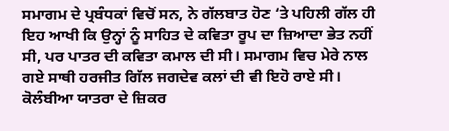ਸਮਾਗਮ ਦੇ ਪ੍ਰਬੰਧਕਾਂ ਵਿਚੋਂ ਸਨ, ਨੇ ਗੱਲਬਾਤ ਹੋਣ ‘ਤੇ ਪਹਿਲੀ ਗੱਲ ਹੀ ਇਹ ਆਖੀ ਕਿ ਉਨ੍ਹਾਂ ਨੂੰ ਸਾਹਿਤ ਦੇ ਕਵਿਤਾ ਰੂਪ ਦਾ ਜ਼ਿਆਦਾ ਭੇਤ ਨਹੀਂ ਸੀ, ਪਰ ਪਾਤਰ ਦੀ ਕਵਿਤਾ ਕਮਾਲ ਦੀ ਸੀ। ਸਮਾਗਮ ਵਿਚ ਮੇਰੇ ਨਾਲ ਗਏ ਸਾਥੀ ਹਰਜੀਤ ਗਿੱਲ ਜਗਦੇਵ ਕਲਾਂ ਦੀ ਵੀ ਇਹੋ ਰਾਏ ਸੀ।
ਕੋਲੰਬੀਆ ਯਾਤਰਾ ਦੇ ਜ਼ਿਕਰ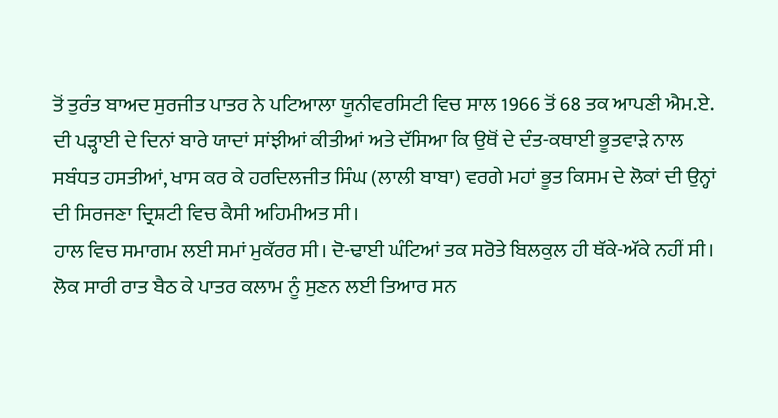ਤੋਂ ਤੁਰੰਤ ਬਾਅਦ ਸੁਰਜੀਤ ਪਾਤਰ ਨੇ ਪਟਿਆਲਾ ਯੂਨੀਵਰਸਿਟੀ ਵਿਚ ਸਾਲ 1966 ਤੋਂ 68 ਤਕ ਆਪਣੀ ਐਮ.ਏ. ਦੀ ਪੜ੍ਹਾਈ ਦੇ ਦਿਨਾਂ ਬਾਰੇ ਯਾਦਾਂ ਸਾਂਝੀਆਂ ਕੀਤੀਆਂ ਅਤੇ ਦੱਸਿਆ ਕਿ ਉਥੋਂ ਦੇ ਦੰਤ-ਕਥਾਈ ਭੂਤਵਾੜੇ ਨਾਲ ਸਬੰਧਤ ਹਸਤੀਆਂ, ਖਾਸ ਕਰ ਕੇ ਹਰਦਿਲਜੀਤ ਸਿੰਘ (ਲਾਲੀ ਬਾਬਾ) ਵਰਗੇ ਮਹਾਂ ਭੂਤ ਕਿਸਮ ਦੇ ਲੋਕਾਂ ਦੀ ਉਨ੍ਹਾਂ ਦੀ ਸਿਰਜਣਾ ਦ੍ਰਿਸ਼ਟੀ ਵਿਚ ਕੈਸੀ ਅਹਿਮੀਅਤ ਸੀ।
ਹਾਲ ਵਿਚ ਸਮਾਗਮ ਲਈ ਸਮਾਂ ਮੁਕੱਰਰ ਸੀ। ਦੋ-ਢਾਈ ਘੰਟਿਆਂ ਤਕ ਸਰੋਤੇ ਬਿਲਕੁਲ ਹੀ ਥੱਕੇ-ਅੱਕੇ ਨਹੀਂ ਸੀ। ਲੋਕ ਸਾਰੀ ਰਾਤ ਬੈਠ ਕੇ ਪਾਤਰ ਕਲਾਮ ਨੂੰ ਸੁਣਨ ਲਈ ਤਿਆਰ ਸਨ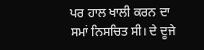ਪਰ ਹਾਲ ਖਾਲੀ ਕਰਨ ਦਾ ਸਮਾਂ ਨਿਸਚਿਤ ਸੀ। ਦੇ ਦੂਜੇ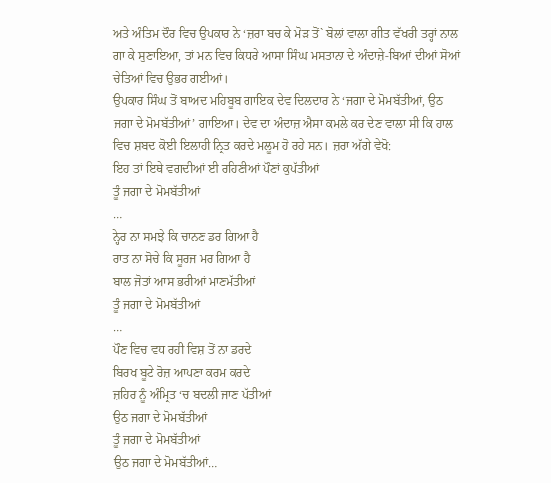ਅਤੇ ਅੰਤਿਮ ਦੌਰ ਵਿਚ ਉਪਕਾਰ ਨੇ ‘ਜ਼ਰਾ ਬਚ ਕੇ ਮੋੜ ਤੋਂ` ਬੋਲਾਂ ਵਾਲਾ ਗੀਤ ਵੱਖਰੀ ਤਰ੍ਹਾਂ ਨਾਲ ਗਾ ਕੇ ਸੁਣਾਇਆ, ਤਾਂ ਮਨ ਵਿਚ ਕਿਧਰੇ ਆਸਾ ਸਿੰਘ ਮਸਤਾਨਾ ਦੇ ਅੰਦਾਜ਼ੇ-ਬਿਆਂ ਦੀਆਂ ਸੋਆਂ ਚੇਤਿਆਂ ਵਿਚ ਉਭਰ ਗਈਆਂ।
ਉਪਕਾਰ ਸਿੰਘ ਤੋਂ ਬਾਅਦ ਮਹਿਬੂਬ ਗਾਇਕ ਦੇਵ ਦਿਲਦਾਰ ਨੇ ‘ਜਗਾ ਦੇ ਮੋਮਬੱਤੀਆਂ, ਉਠ ਜਗਾ ਦੇ ਮੋਮਬੱਤੀਆਂ’ ਗਾਇਆ। ਦੇਵ ਦਾ ਅੰਦਾਜ਼ ਐਸਾ ਕਮਲੇ ਕਰ ਦੇਣ ਵਾਲਾ ਸੀ ਕਿ ਹਾਲ ਵਿਚ ਸ਼ਬਦ ਕੋਈ ਇਲਾਹੀ ਨ੍ਰਿਤ ਕਰਦੇ ਮਲੂਮ ਹੋ ਰਹੇ ਸਨ। ਜ਼ਰਾ ਅੱਗੇ ਵੇਖੋ:
ਇਹ ਤਾਂ ਇਥੇ ਵਗਦੀਆਂ ਈ ਰਹਿਣੀਆਂ ਪੌਣਾਂ ਕੁਪੱਤੀਆਂ
ਤੂੰ ਜਗਾ ਦੇ ਮੋਮਬੱਤੀਆਂ
…
ਨ੍ਹੇਰ ਨਾ ਸਮਝੇ ਕਿ ਚਾਨਣ ਡਰ ਗਿਆ ਹੈ
ਰਾਤ ਨਾ ਸੋਚੇ ਕਿ ਸੂਰਜ ਮਰ ਗਿਆ ਹੈ
ਬਾਲ ਜੋਤਾਂ ਆਸ ਭਰੀਆਂ ਮਾਣਮੱਤੀਆਂ
ਤੂੰ ਜਗਾ ਦੇ ਮੋਮਬੱਤੀਆਂ
…
ਪੌਣ ਵਿਚ ਵਧ ਰਹੀ ਵਿਸ਼ ਤੋਂ ਨਾ ਡਰਦੇ
ਬਿਰਖ ਬੂਟੇ ਰੋਜ਼ ਆਪਣਾ ਕਰਮ ਕਰਦੇ
ਜ਼ਹਿਰ ਨੂੰ ਅੰਮ੍ਰਿਤ ‘ਚ ਬਦਲੀ ਜਾਣ ਪੱਤੀਆਂ
ਉਠ ਜਗਾ ਦੇ ਮੋਮਬੱਤੀਆਂ
ਤੂੰ ਜਗਾ ਦੇ ਮੋਮਬੱਤੀਆਂ
ਉਠ ਜਗਾ ਦੇ ਮੋਮਬੱਤੀਆਂ…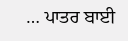… ਪਾਤਰ ਬਾਈ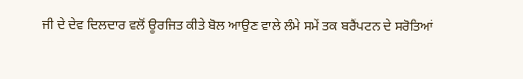ਜੀ ਦੇ ਦੇਵ ਦਿਲਦਾਰ ਵਲੋਂ ਊਰਜਿਤ ਕੀਤੇ ਬੋਲ ਆਉਣ ਵਾਲੇ ਲੰਮੇ ਸਮੇਂ ਤਕ ਬਰੈਂਪਟਨ ਦੇ ਸਰੋਤਿਆਂ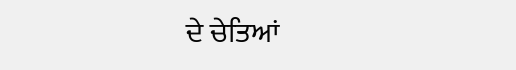ਦੇ ਚੇਤਿਆਂ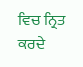ਵਿਚ ਨ੍ਰਿਤ ਕਰਦੇ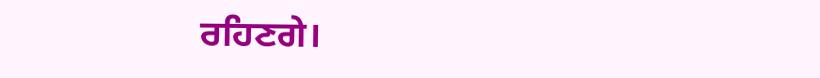ਰਹਿਣਗੇ।